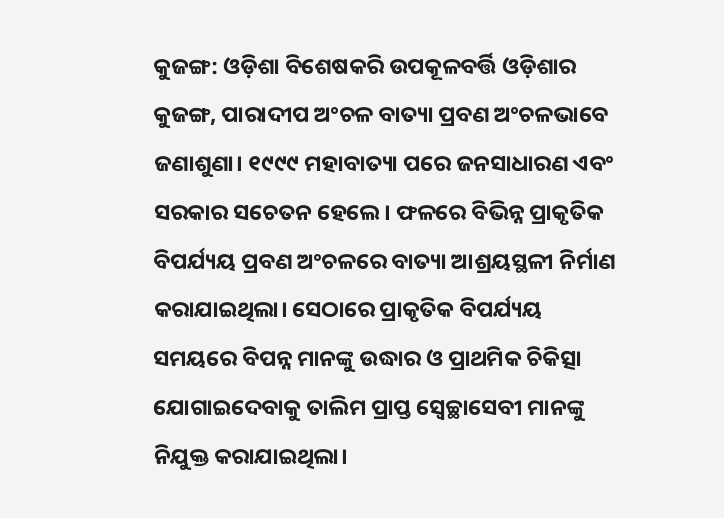କୁଜଙ୍ଗ: ଓଡ଼ିଶା ବିଶେଷକରି ଉପକୂଳବର୍ତ୍ତି ଓଡ଼ିଶାର କୁଜଙ୍ଗ, ପାରାଦୀପ ଅଂଚଳ ବାତ୍ୟା ପ୍ରବଣ ଅଂଚଳଭାବେ ଜଣାଶୁଣା। ୧୯୯୯ ମହାବାତ୍ୟା ପରେ ଜନସାଧାରଣ ଏବଂ ସରକାର ସଚେତନ ହେଲେ। ଫଳରେ ବିଭିନ୍ନ ପ୍ରାକୃତିକ ବିପର୍ଯ୍ୟୟ ପ୍ରବଣ ଅଂଚଳରେ ବାତ୍ୟା ଆଶ୍ରୟସ୍ଥଳୀ ନିର୍ମାଣ କରାଯାଇଥିଲା। ସେଠାରେ ପ୍ରାକୃତିକ ବିପର୍ଯ୍ୟୟ ସମୟରେ ବିପନ୍ନ ମାନଙ୍କୁ ଉଦ୍ଧାର ଓ ପ୍ରାଥମିକ ଚିକିତ୍ସା ଯୋଗାଇଦେବାକୁ ତାଲିମ ପ୍ରାପ୍ତ ସ୍ବେଚ୍ଛାସେବୀ ମାନଙ୍କୁ ନିଯୁକ୍ତ କରାଯାଇଥିଲା।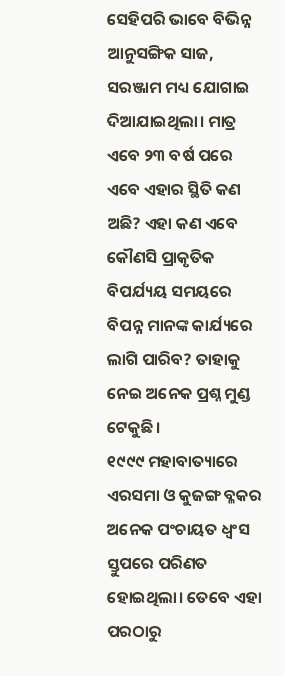ସେହିପରି ଭାବେ ବିଭିନ୍ନ ଆନୁସଙ୍ଗିକ ସାଜ, ସରଞ୍ଜାମ ମଧ୍ୟ ଯୋଗାଇ ଦିଆଯାଇଥିଲା। ମାତ୍ର ଏବେ ୨୩ ବର୍ଷ ପରେ ଏବେ ଏହାର ସ୍ଥିତି କଣ ଅଛି? ଏହା କଣ ଏବେ କୌଣସି ପ୍ରାକୃତିକ ବିପର୍ଯ୍ୟୟ ସମୟରେ ବିପନ୍ନ ମାନଙ୍କ କାର୍ଯ୍ୟରେ ଲାଗି ପାରିବ? ତାହାକୁ ନେଇ ଅନେକ ପ୍ରଶ୍ନ ମୁଣ୍ଡ ଟେକୁଛି।
୧୯୯୯ ମହାବାତ୍ୟାରେ ଏରସମା ଓ କୁଜଙ୍ଗ ବ୍ଳକର ଅନେକ ପଂଚାୟତ ଧ୍ବଂସ ସ୍ତୁପରେ ପରିଣତ ହୋଇଥିଲା। ତେବେ ଏହା ପରଠାରୁ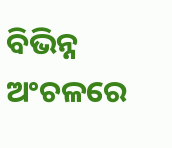ବିଭିନ୍ନ ଅଂଚଳରେ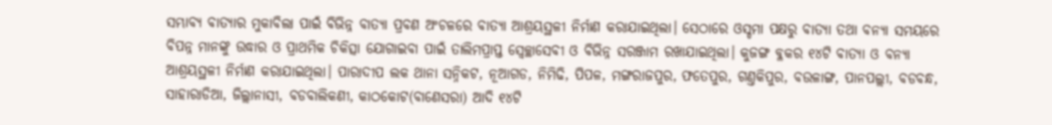ସମ୍ଭାବ୍ୟ ବାତ୍ୟାର ମୁକାବିଲା ପାଇଁ ବିଭିନ୍ନ ବାତ୍ୟା ପ୍ରବଣ ଅଂଚଳରେ ବାତ୍ୟା ଆଶ୍ରୟସ୍ଥଳୀ ନିର୍ମାଣ କରାଯାଇଥିଲା। ସେଠାରେ ଓସ୍ଡମା ପକ୍ଷରୁ ବାତ୍ୟା ତଥା ବନ୍ୟା ସମୟରେ ବିପନ୍ନ ମାନଙ୍କୁ ଉଦ୍ଧାର ଓ ପ୍ରାଥମିକ ଚିକିତ୍ସା ଯୋଗାଇବା ପାଇଁ ତାଲିମପ୍ରାପ୍ତ ସ୍ବେଚ୍ଛାସେବୀ ଓ ବିଭିନ୍ନ ସରଞ୍ଜାମ ରଖାଯାଇଥିଲା। କୁଜଙ୍ଗ ବ୍ଳକର ୧୪ଟି ବାତ୍ୟା ଓ ବନ୍ୟା ଆଶ୍ରୟସ୍ଥଳୀ ନିର୍ମାଣ କରାଯାଇଥିଲା। ପାରାଦୀପ ଲକ ଥାନା ସନ୍ନିକଟ, ନୂଆଗଡ, ନିମିଢି, ପିପଳ, ମଙ୍ଗରାଜପୁର, ଫତେପୁର, ଗଣ୍ତକିପୁର, ବଉଳାଙ୍ଗ, ପାନପଲ୍ଲୀ, ବଡବନ୍ଧ, ସାହାରାଡିଆ, ଜିଲ୍ଲାନାସୀ, ବଡବାଲିକଣୀ, କାଠକୋଟ(ବାଣେସରା) ଆଦି ୧୪ଟି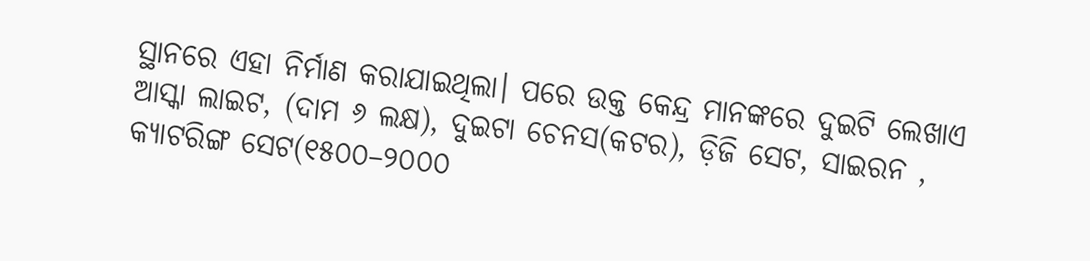ସ୍ଥାନରେ ଏହା ନିର୍ମାଣ କରାଯାଇଥିଲା। ପରେ ଉକ୍ତ କେନ୍ଦ୍ର ମାନଙ୍କରେ ଦୁଇଟି ଲେଖାଏ ଆସ୍କା ଲାଇଟ, (ଦାମ ୬ ଲକ୍ଷ), ଦୁଇଟା ଚେନସ(କଟର), ଡ଼ିଜି ସେଟ, ସାଇରନ , କ୍ୟାଟରିଙ୍ଗ ସେଟ(୧୫୦୦–୨୦୦୦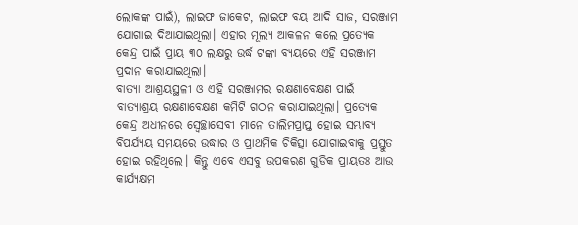ଲୋକଙ୍କ ପାଇଁ), ଲାଇଫ ଜାକେଟ, ଲାଇଫ ବୟ ଆଦି ସାଜ, ସରଞ୍ଜାମ ଯୋଗାଇ ଦିଆଯାଇଥିଲା। ଏହାର ମୂଲ୍ୟ ଆକଳନ କଲେ ପ୍ରତ୍ୟେକ କେନ୍ଦ୍ର ପାଇଁ ପ୍ରାୟ ୩୦ ଲକ୍ଷରୁ ଉର୍ଦ୍ଧ ଟଙ୍କା ବ୍ୟୟରେ ଏହି ସରଞ୍ଜାମ ପ୍ରଦାନ କରାଯାଇଥିଲା।
ବାତ୍ୟା ଆଶ୍ରୟସ୍ଥଳୀ ଓ ଏହି ସରଞ୍ଜାମର ରକ୍ଷଣାବେକ୍ଷଣ ପାଇଁ ବାତ୍ୟାଶ୍ରୟ ରକ୍ଷଣାବେକ୍ଷଣ କମିଟି ଗଠନ କରାଯାଇଥିଲା। ପ୍ରତ୍ୟେକ କେନ୍ଦ୍ର ଅଧୀନରେ ସ୍ବେଚ୍ଛାସେବୀ ମାନେ ତାଲିମପ୍ରାପ୍ତ ହୋଇ ସମ୍ଭାବ୍ୟ ବିପର୍ଯ୍ୟୟ ସମୟରେ ଉଦ୍ଧାର ଓ ପ୍ରାଥମିକ ଚିକିତ୍ସା ଯୋଗାଇବାକୁ ପ୍ରସ୍ତୁତ ହୋଇ ରହିଥିଲେ। କିନ୍ତୁ ଏବେ ଏସବୁ ଉପକରଣ ଗୁଡିକ ପ୍ରାୟତଃ ଆଉ କାର୍ଯ୍ୟକ୍ଷମ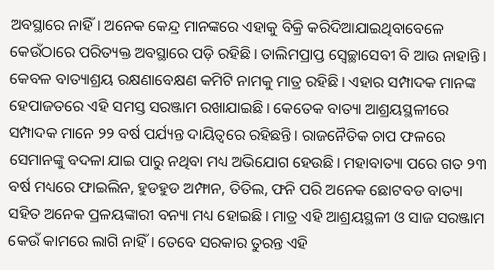ଅବସ୍ଥାରେ ନାହିଁ। ଅନେକ କେନ୍ଦ୍ର ମାନଙ୍କରେ ଏହାକୁ ବିକ୍ରି କରିଦିଆଯାଇଥିବାବେଳେ କେଉଁଠାରେ ପରିତ୍ୟକ୍ତ ଅବସ୍ଥାରେ ପଡ଼ି ରହିଛି। ତାଲିମପ୍ରାପ୍ତ ସ୍ବେଚ୍ଛାସେବୀ ବି ଆଉ ନାହାନ୍ତି। କେବଳ ବାତ୍ୟାଶ୍ରୟ ରକ୍ଷଣାବେକ୍ଷଣ କମିଟି ନାମକୁ ମାତ୍ର ରହିଛି। ଏହାର ସମ୍ପାଦକ ମାନଙ୍କ ହେପାଜତରେ ଏହି ସମସ୍ତ ସରଞ୍ଜାମ ରଖାଯାଇଛି। କେତେକ ବାତ୍ୟା ଆଶ୍ରୟସ୍ଥଳୀରେ ସମ୍ପାଦକ ମାନେ ୨୨ ବର୍ଷ ପର୍ଯ୍ୟନ୍ତ ଦାୟିତ୍ବରେ ରହିଛନ୍ତି। ରାଜନୈତିକ ଚାପ ଫଳରେ ସେମାନଙ୍କୁ ବଦଳା ଯାଇ ପାରୁ ନଥିବା ମଧ୍ୟ ଅଭିଯୋଗ ହେଉଛି। ମହାବାତ୍ୟା ପରେ ଗତ ୨୩ ବର୍ଷ ମଧ୍ୟରେ ଫାଇଲିନ, ହୁଡହୁଡ ଅମ୍ଫାନ, ତିତିଲ, ଫନି ପରି ଅନେକ ଛୋଟବଡ ବାତ୍ୟା ସହିତ ଅନେକ ପ୍ରଳୟଙ୍କାରୀ ବନ୍ୟା ମଧ୍ୟ ହୋଇଛି। ମାତ୍ର ଏହି ଆଶ୍ରୟସ୍ଥଳୀ ଓ ସାଜ ସରଞ୍ଜାମ କେଉଁ କାମରେ ଲାଗି ନାହିଁ। ତେବେ ସରକାର ତୁରନ୍ତ ଏହି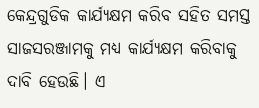କେନ୍ଦ୍ରଗୁଡିକ କାର୍ଯ୍ୟକ୍ଷମ କରିବ ସହିତ ସମସ୍ତ ସାଜସରଞ୍ଜାମକୁ ମଧ୍ୟ କାର୍ଯ୍ୟକ୍ଷମ କରିବାକୁ ଦାବି ହେଉଛି। ଏ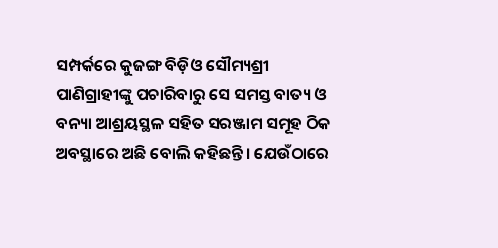ସମ୍ପର୍କରେ କୁଜଙ୍ଗ ବିଡ଼ିଓ ସୌମ୍ୟଶ୍ରୀ ପାଣିଗ୍ରାହୀଙ୍କୁ ପଚାରିବାରୁ ସେ ସମସ୍ତ ବାତ୍ୟ ଓ ବନ୍ୟା ଆଶ୍ରୟସ୍ଥଳ ସହିତ ସରଞ୍ଜାମ ସମୂହ ଠିକ ଅବସ୍ଥାରେ ଅଛି ବୋଲି କହିଛନ୍ତି। ଯେଉଁଠାରେ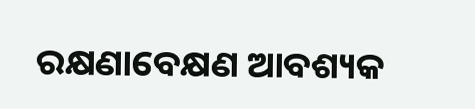ରକ୍ଷଣାବେକ୍ଷଣ ଆବଶ୍ୟକ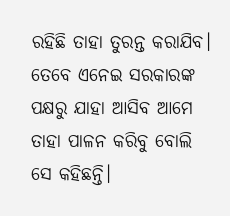ରହିଛି ତାହା ତୁରନ୍ତ କରାଯିବ। ତେବେ ଏନେଇ ସରକାରଙ୍କ ପକ୍ଷରୁ ଯାହା ଆସିବ ଆମେ ତାହା ପାଳନ କରିବୁ ବୋଲି ସେ କହିଛନ୍ତି।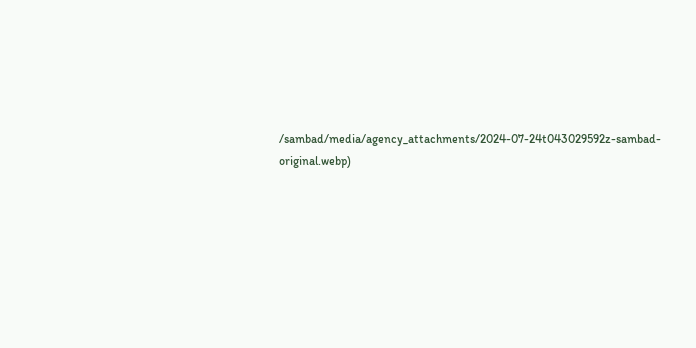/sambad/media/agency_attachments/2024-07-24t043029592z-sambad-original.webp)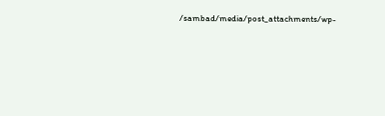/sambad/media/post_attachments/wp-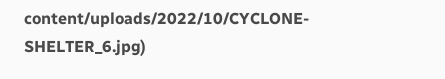content/uploads/2022/10/CYCLONE-SHELTER_6.jpg)